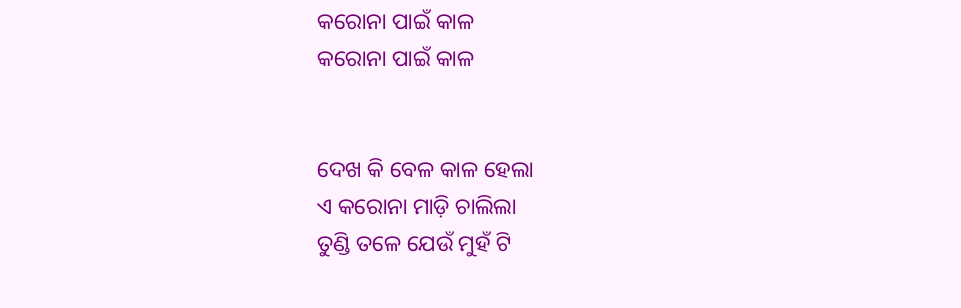କରୋନା ପାଇଁ କାଳ
କରୋନା ପାଇଁ କାଳ


ଦେଖ କି ବେଳ କାଳ ହେଲା
ଏ କରୋନା ମାଡ଼ି ଚାଲିଲା
ତୁଣ୍ଡି ତଳେ ଯେଉଁ ମୁହଁ ଟି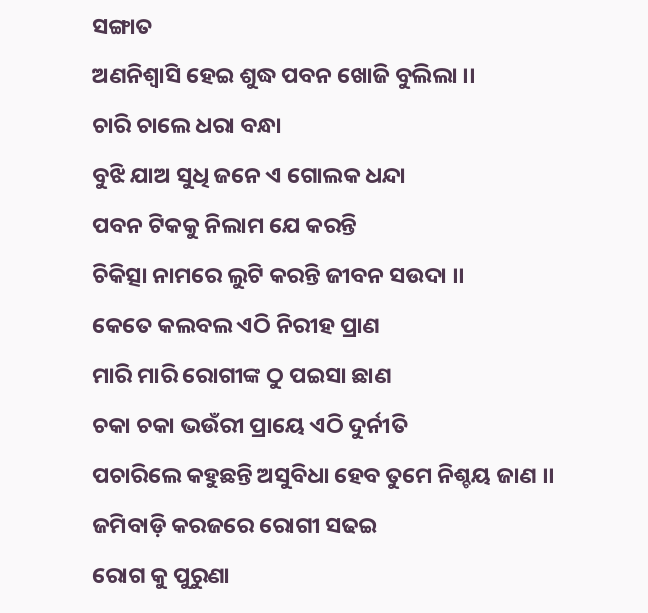ସଙ୍ଗାତ
ଅଣନିଶ୍ୱାସି ହେଇ ଶୁଦ୍ଧ ପବନ ଖୋଜି ବୁଲିଲା ।।
ଚାରି ଚାଲେ ଧରା ବନ୍ଧା
ବୁଝି ଯାଅ ସୁଧି ଜନେ ଏ ଗୋଲକ ଧନ୍ଦା
ପବନ ଟିକକୁ ନିଲାମ ଯେ କରନ୍ତି
ଚିକିତ୍ସା ନାମରେ ଲୁଟି କରନ୍ତି ଜୀବନ ସଉଦା ।।
କେତେ କଲବଲ ଏଠି ନିରୀହ ପ୍ରାଣ
ମାରି ମାରି ରୋଗୀଙ୍କ ଠୁ ପଇସା ଛାଣ
ଚକା ଚକା ଭଉଁରୀ ପ୍ରାୟେ ଏଠି ଦୁର୍ନୀତି
ପଚାରିଲେ କହୁଛନ୍ତି ଅସୁବିଧା ହେବ ତୁମେ ନିଶ୍ଚୟ ଜାଣ ।।
ଜମିବାଡ଼ି କରଜରେ ରୋଗୀ ସଢଇ
ରୋଗ କୁ ପୁରୁଣା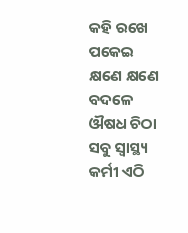କହି ରଖେ ପକେଇ
କ୍ଷଣେ କ୍ଷଣେ ବଦଳେ ଔଷଧ ଚିଠା
ସବୁ ସ୍ବାସ୍ଥ୍ୟ କର୍ମୀ ଏଠି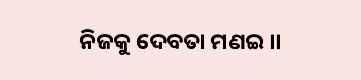ନିଜକୁ ଦେବତା ମଣଇ ।।